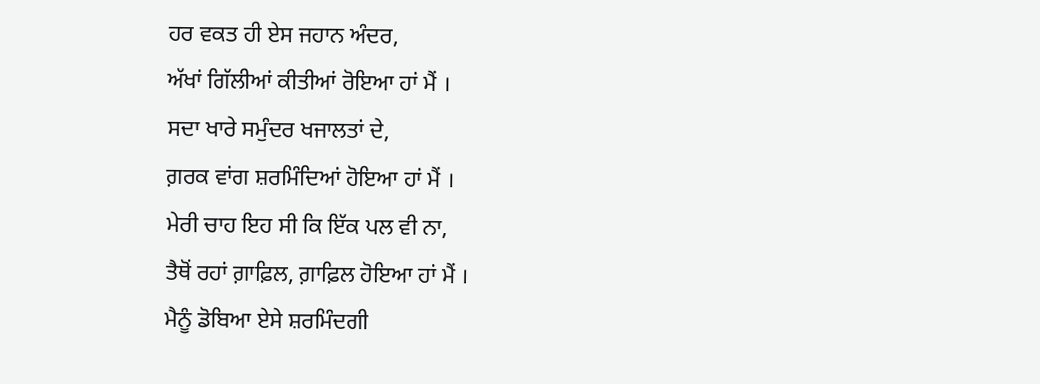ਹਰ ਵਕਤ ਹੀ ਏਸ ਜਹਾਨ ਅੰਦਰ,
ਅੱਖਾਂ ਗਿੱਲੀਆਂ ਕੀਤੀਆਂ ਰੋਇਆ ਹਾਂ ਮੈਂ ।
ਸਦਾ ਖਾਰੇ ਸਮੁੰਦਰ ਖਜਾਲਤਾਂ ਦੇ,
ਗ਼ਰਕ ਵਾਂਗ ਸ਼ਰਮਿੰਦਿਆਂ ਹੋਇਆ ਹਾਂ ਮੈਂ ।
ਮੇਰੀ ਚਾਹ ਇਹ ਸੀ ਕਿ ਇੱਕ ਪਲ ਵੀ ਨਾ,
ਤੈਥੋਂ ਰਹਾਂ ਗ਼ਾਫ਼ਿਲ, ਗ਼ਾਫ਼ਿਲ ਹੋਇਆ ਹਾਂ ਮੈਂ ।
ਮੈਨੂੰ ਡੋਬਿਆ ਏਸੇ ਸ਼ਰਮਿੰਦਗੀ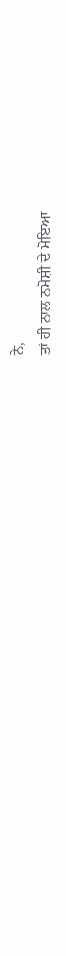ਨੇ,
ਤਾਂ ਹੀ ਨਾਲ ਨਮੋਸ਼ੀ ਦੇ ਮੋਇਆ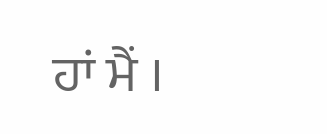ਹਾਂ ਮੈਂ ।